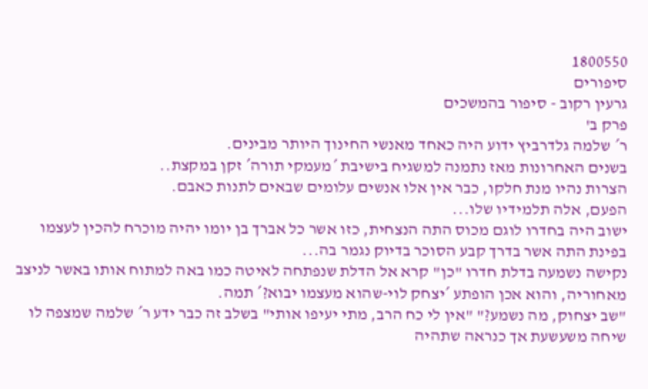1800550
סיפורים
גרעין רקוב - סיפור בהמשכים
פרק ב'
ר´ שלמה גלדרביץ ידוע היה כאחד מאנשי החינוך היותר מבינים.
בשנים האחרונות מאז נתמנה למשגיח בישיבת ´מעמקי תורה´ זקן במקצת..
הצרות נהיו מנת חלקו, כבר אין אלו אנשים עלומים שבאים לתנות כאבם.
הפעם, אלה תלמידיו שלו...
ישוב היה בחדרו לוגם מכוס התה הנצחית, כזו אשר כל אברך בן יומו יהיה מוכרח להכין לעצמו בפינת התה אשר בדרך קבע הסוכר בדיוק נגמר בה...
נקישה נשמעה בדלת חדרו "כן" קרא אל הדלת שנפתחה לאיטה כמו באה למתוח אותו באשר לניצב מאחוריה, והוא אכן הופתע ´יצחק לוי-שהוא מעצמו יבוא?´ תמה.
"שב יצחוק, מה נשמע?" "אין לי כח הרב, מתי יעיפו אותי" בשלב זה כבר ידע ר´ שלמה שמצפה לו שיחה משעשעת אך כנראה שתהיה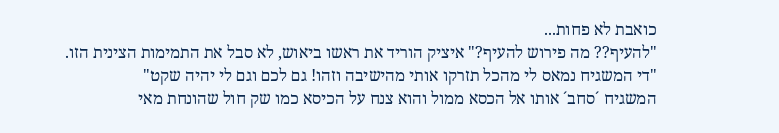כואבת לא פחות...
"להעיף?? מה פירוש להעיף?" איציק הוריד את ראשו ביאוש, לא סבל את התמימות הצינית הזו.
"די המשגיח נמאס לי מהכל תזרקו אותי מהישיבה וזהו! גם לכם וגם לי יהיה שקט"
המשגיח ´סחב´ אותו אל הכסא ממול והוא צנח על הכיסא כמו שק חול שהונחת מאי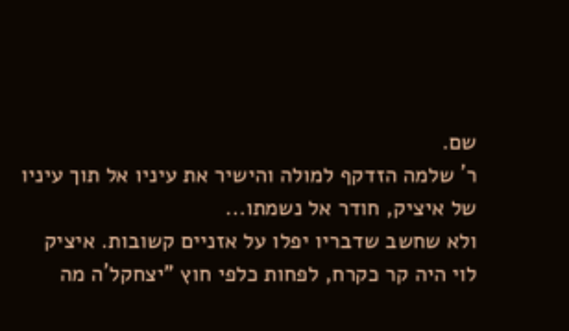שם.
ר´ שלמה הזדקף למולה והישיר את עיניו אל תוך עיניו של איציק, חודר אל נשמתו...
ולא שחשב שדבריו יפלו על אזניים קשובות. איציק לוי היה קר כקרח, לפחות כלפי חוץ "יצחקל´ה מה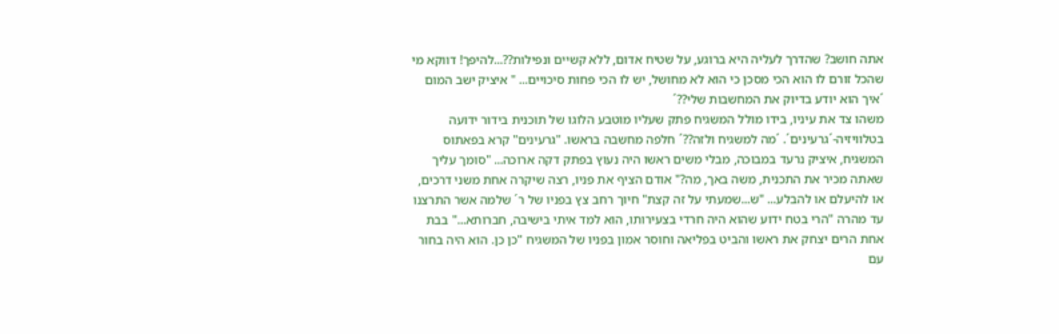אתה חושב? שהדרך לעליה היא ברוגע, על שטיח אדום, ללא קשיים ונפילות??...להיפך! דווקא מי שהכל זורם לו הוא הכי מסכן כי הוא לא מחושל, יש לו הכי פחות סיכויים... " איציק ישב המום ´איך הוא יודע בדיוק את המחשבות שלי??´
משהו צד את עיניו, בידו מולל המשגיח פתק שעליו מוטבע הלוגו של תוכנית בידור ידועה בטלוויזיה-´גרעינים´. ´מה למשגיח ולזה??´ חלפה מחשבה בראשו. "גרעינים" קרא בפאתוס המשגיח, איציק נרעד במבוכה, מבלי משים ראשו היה נעוץ בפתק דקה ארוכה... "סומך עליך שאתה מכיר את התכנית, משה באך, מה?" אודם הציף את פניו, רצה שיקרה אחת משני דרכים, או להיעלם או להבלע... "ש...שמעתי על זה קצת" חיוך רחב צץ בפניו של ר´ שלמה אשר התרצנו עד מהרה "הרי בטח ידוע שהוא היה חרדי בצעירותו, הוא למד איתי בישיבה, חברותא..." בבת אחת הרים יצחק את ראשו והביט בפליאה וחוסר אמון בפניו של המשגיח "כן כן. הוא היה בחור עם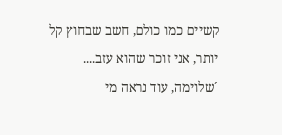קשיים כמו כולם, חשב שבחוץ קל יותר, אני זוכר שהוא עזב....
´שלוימה, עוד נראה מי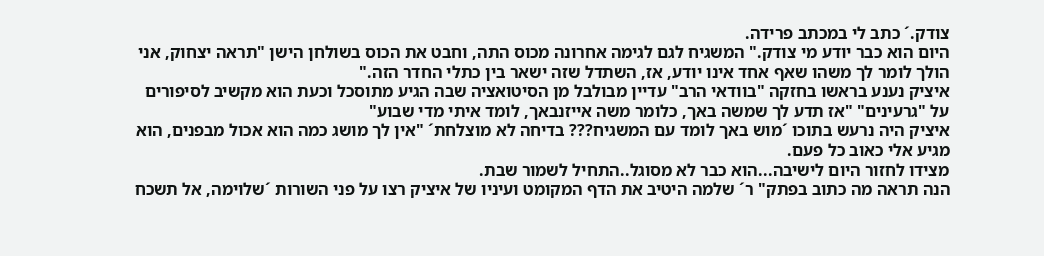צודק.´ כתב לי במכתב פרידה.
היום הוא כבר יודע מי צודק." המשגיח לגם לגימה אחרונה מכוס התה, וחבט את הכוס בשולחן הישן "תראה יצחוק, אני הולך לומר לך משהו שאף אחד אינו יודע, אז, השתדל שזה ישאר בין כתלי החדר הזה."
איציק נענע בראשו בחזקה "בוודאי הרב" עדיין מבולבל מן הסיטואציה שבה הגיע מתוסכל וכעת הוא מקשיב לסיפורים על "גרעינים" "אז תדע לך שמשה באך, כלומר משה אייזנבאך, לומד איתי מדי שבוע"
איציק היה נרעש בתוכו ´מוש באך לומד עם המשגיח??? בדיחה לא מוצלחת´ "אין לך מושג כמה הוא אכול מבפנים, הוא מגיע אלי כאוב כל פעם.
מצידו לחזור היום לישיבה...הוא כבר לא מסוגל..התחיל לשמור שבת.
הנה תראה מה כתוב בפתק" ר´ שלמה היטיב את הדף המקומט ועיניו של איציק רצו על פני השורות ´שלוימה, אל תשכח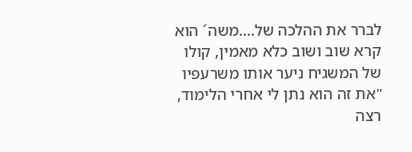לברר את ההלכה של....משה´ הוא קרא שוב ושוב כלא מאמין, קולו של המשגיח ניער אותו משרעפיו "את זה הוא נתן לי אחרי הלימוד, רצה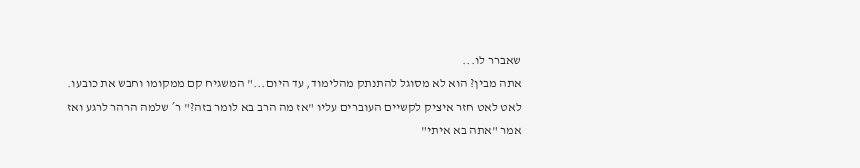שאברר לו...
אתה מבין? הוא לא מסוגל להתנתק מהלימוד, עד היום..." המשגיח קם ממקומו וחבש את כובעו.
לאט לאט חזר איציק לקשיים העוברים עליו "אז מה הרב בא לומר בזה?" ר´ שלמה הרהר לרגע ואז אמר "אתה בא איתי"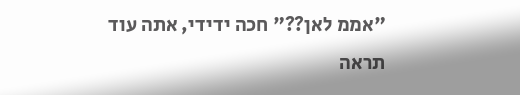"אממ לאן??" חכה ידידי, אתה עוד תראה